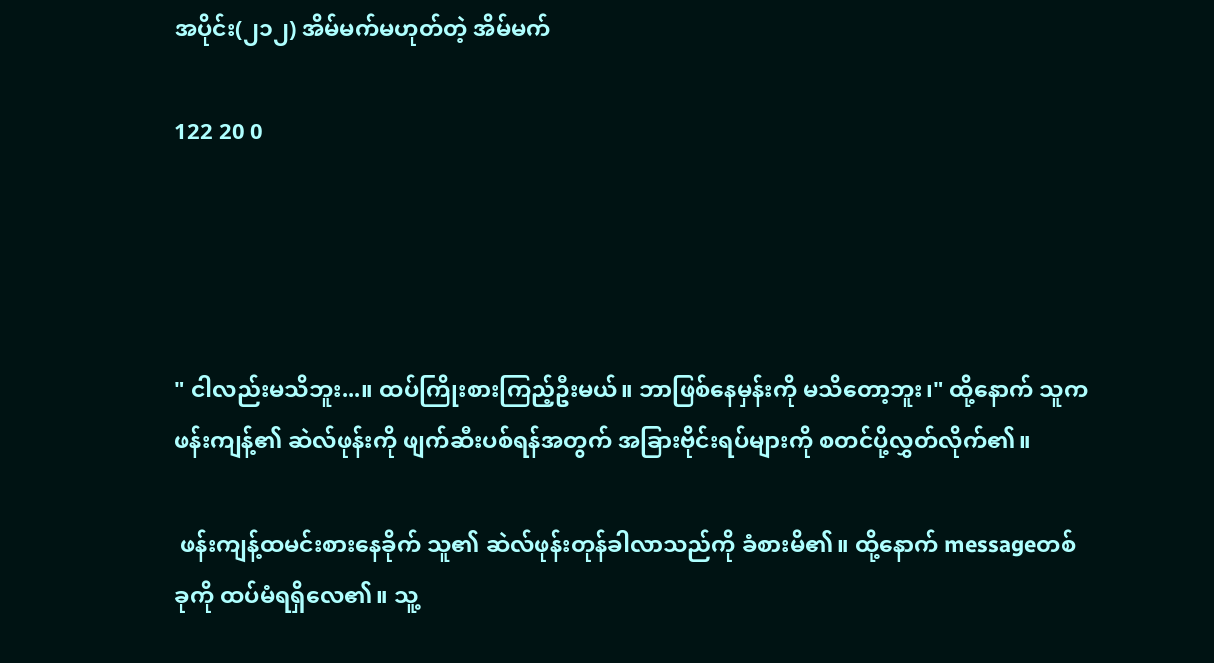အပိုင်း(၂၁၂) အိမ်မက်မဟုတ်တဲ့ အိမ်မက်

122 20 0




" ငါလည်းမသိဘူး...။ ထပ်ကြိုးစားကြည့်ဦးမယ်။ ဘာဖြစ်နေမှန်းကို မသိတော့ဘူး၊" ထို့နောက် သူက ဖန်းကျန့်၏ ဆဲလ်ဖုန်းကို ဖျက်ဆီးပစ်ရန်အတွက် အခြားဗိုင်းရပ်များကို စတင်ပို့လွှတ်လိုက်၏။

 ဖန်းကျန့်ထမင်းစားနေခိုက် သူ၏ ဆဲလ်ဖုန်းတုန်ခါလာသည်ကို ခံစားမိ၏။ ထို့နောက် messageတစ်ခုကို ထပ်မံရရှိလေ၏။ သူ့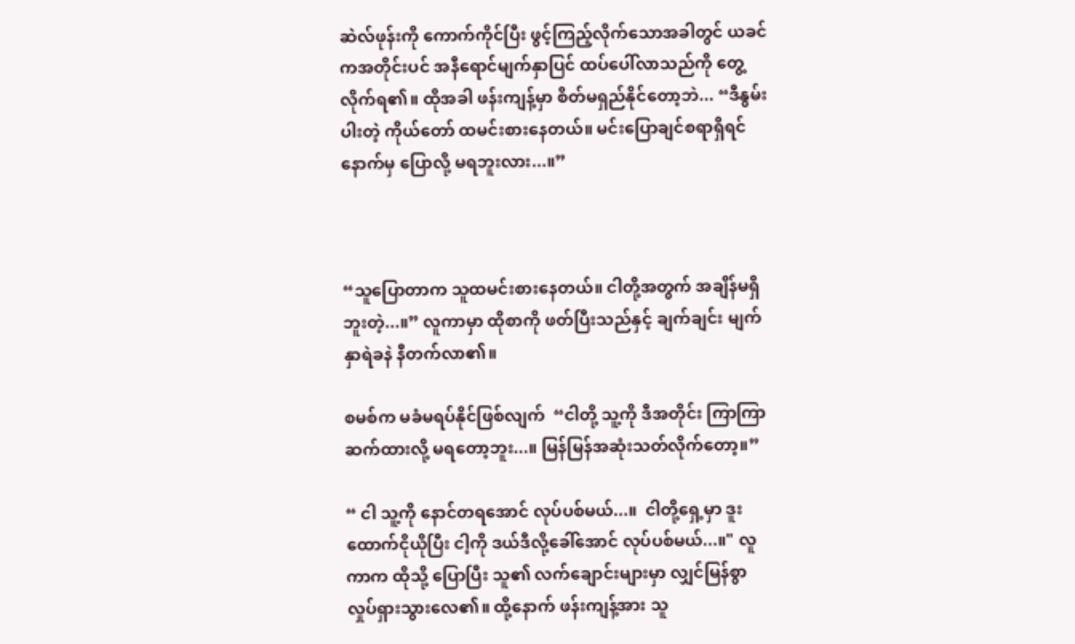ဆဲလ်ဖုန်းကို ကောက်ကိုင်ပြီး ဖွင့်ကြည့်လိုက်သောအခါတွင် ယခင်ကအတိုင်းပင် အနီရောင်မျက်နှာပြင် ထပ်ပေါ်လာသည်ကို တွေ့လိုက်ရ၏။ ထိုအခါ ဖန်းကျန့်မှာ စိတ်မရှည်နိုင်တော့ဘဲ... “ဒီနွမ်းပါးတဲ့ ကိုယ်တော် ထမင်းစားနေတယ်။ မင်းပြောချင်စရာရှိရင် နောက်မှ ပြောလို့ မရဘူးလား...။”



“သူပြောတာက သူထမင်းစားနေတယ်။ ငါတို့အတွက် အချိန်မရှိဘူးတဲ့...။” လူကာမှာ ထိုစာကို ဖတ်ပြီးသည်နှင့် ချက်ချင်း မျက်နှာရဲခနဲ နီတက်လာ၏။

စမစ်က မခံမရပ်နိုင်ဖြစ်လျက်  “ငါတို့ သူ့ကို ဒီအတိုင်း ကြာကြာ ဆက်ထားလို့ မရတော့ဘူး...။ မြန်မြန်အဆုံးသတ်လိုက်တော့။”

“ ငါ သူ့ကို နောင်တရအောင် လုပ်ပစ်မယ်...။  ငါတို့ရှေ့မှာ ဒူးထောက်ငိုယိုပြီး ငါ့ကို ဒယ်ဒီလို့ခေါ်အောင် လုပ်ပစ်မယ်...။" လူကာက ထိုသို့ ပြောပြီး သူ၏ လက်ချောင်းများမှာ လျှင်မြန်စွာ လှုပ်ရှားသွားလေ၏။ ထို့နောက် ဖန်းကျန့်အား သူ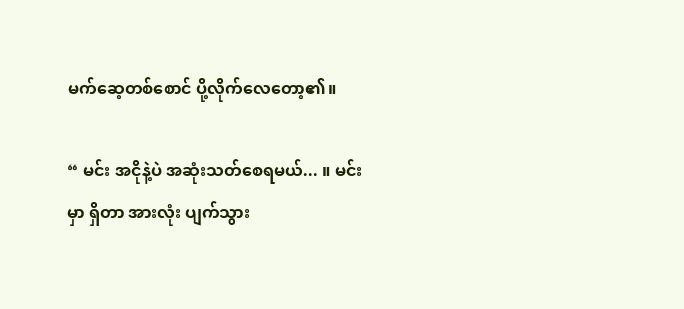မက်ဆေ့တစ်စောင် ပို့လိုက်လေတော့၏။

“ မင်း အငိုနဲ့ပဲ အဆုံးသတ်စေရမယ်... ။ မင်းမှာ ရှိတာ အားလုံး ပျက်သွား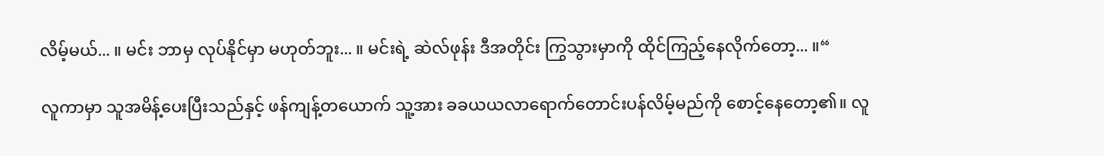လိမ့်မယ်... ။ မင်း ဘာမှ လုပ်နိုင်မှာ မဟုတ်ဘူး... ။ မင်းရဲ့ ဆဲလ်ဖုန်း ဒီအတိုင်း ကြွသွားမှာကို ထိုင်ကြည့်နေလိုက်တော့... ။“

လူကာမှာ သူအမိန့်ပေးပြီးသည်နှင့် ဖန်ကျန့်တယောက် သူ့အား ခခယယလာရောက်တောင်းပန်လိမ့်မည်ကို စောင့်နေတော့၏။ လူ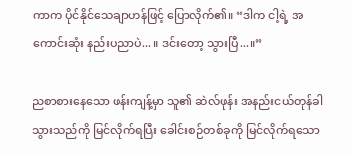ကာက ပိုင်နိုင်သေချာဟန်ဖြင့် ပြောလိုက်၏။ “ဒါက ငါ့ရဲ့ အကောင်းဆုံး နည်းပညာပဲ... ။ ဒင်းတော့ သွားပြီ...။”

ညစာစားနေသော ဖန်းကျန့်မှာ သူ၏ ဆဲလ်ဖုန်း အနည်းငယ်တုန်ခါသွားသည်ကို မြင်လိုက်ရပြီး ခေါင်းစဉ်တစ်ခုကို မြင်လိုက်ရသော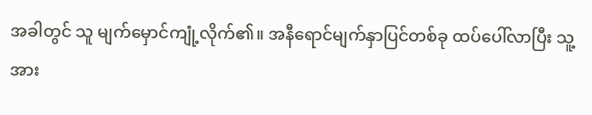အခါတွင် သူ မျက်မှောင်ကျုံ့လိုက်၏။ အနီရောင်မျက်နှာပြင်တစ်ခု ထပ်ပေါ်လာပြီး သူ့အား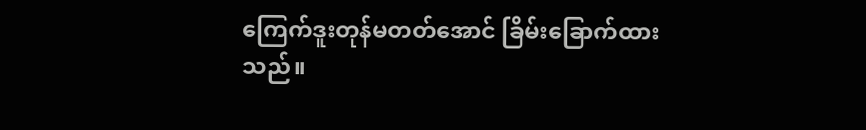ကြေက်ဒူးတုန်မတတ်အောင် ခြိမ်းခြောက်ထားသည်။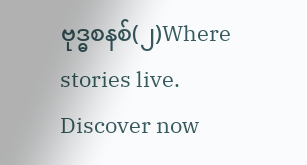ဗုဒ္ဓစနစ်(၂)Where stories live. Discover now